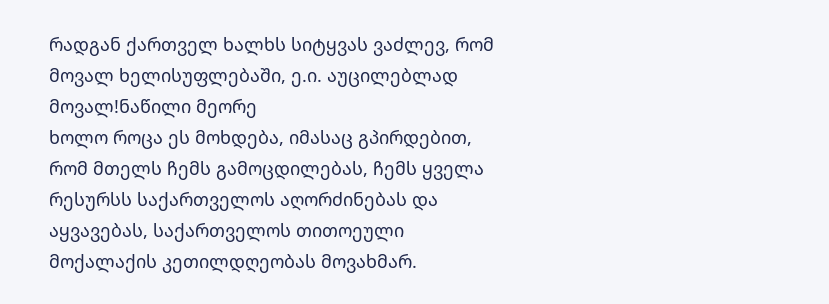რადგან ქართველ ხალხს სიტყვას ვაძლევ, რომ მოვალ ხელისუფლებაში, ე.ი. აუცილებლად მოვალ!ნაწილი მეორე
ხოლო როცა ეს მოხდება, იმასაც გპირდებით, რომ მთელს ჩემს გამოცდილებას, ჩემს ყველა რესურსს საქართველოს აღორძინებას და აყვავებას, საქართველოს თითოეული მოქალაქის კეთილდღეობას მოვახმარ.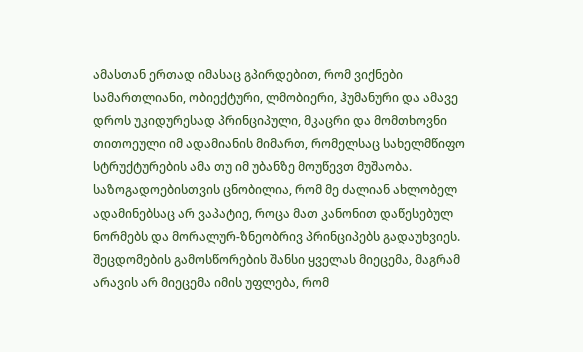ამასთან ერთად იმასაც გპირდებით, რომ ვიქნები სამართლიანი, ობიექტური, ლმობიერი, ჰუმანური და ამავე დროს უკიდურესად პრინციპული, მკაცრი და მომთხოვნი თითოეული იმ ადამიანის მიმართ, რომელსაც სახელმწიფო სტრუქტურების ამა თუ იმ უბანზე მოუწევთ მუშაობა.
საზოგადოებისთვის ცნობილია, რომ მე ძალიან ახლობელ ადამინებსაც არ ვაპატიე, როცა მათ კანონით დაწესებულ ნორმებს და მორალურ-ზნეობრივ პრინციპებს გადაუხვიეს.
შეცდომების გამოსწორების შანსი ყველას მიეცემა, მაგრამ არავის არ მიეცემა იმის უფლება, რომ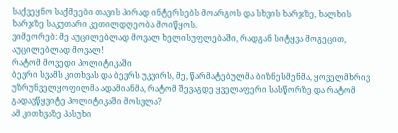საქვეყნო საქმეები თავის პირად ინტერსებს მოარგოს და სხვის ხარჯზე, ხალხის ხარჯზე საკუთარი კეთილდღეობა მოიწყოს.
ვიმეორებ: მე აუცილებლად მოვალ ხელისუფლებაში, რადგან სიტყვა მოგეცით, აუცილებლად მოვალ!
რატომ მოვედი პოლიტიკაში
ბევრი სვამს კითხვას და ბევრს უკვირს, მე, წარმატებულმა ბიზნესმენმა, ყოველმხრივ უზრუნველყოფილმა ადამიანმა, რატომ შევაგდე ყველაფერი სასწორზე და რატომ გადავწყვიტე პოლიტიკაში მოსვლა?
ამ კითხვაზე პასუხი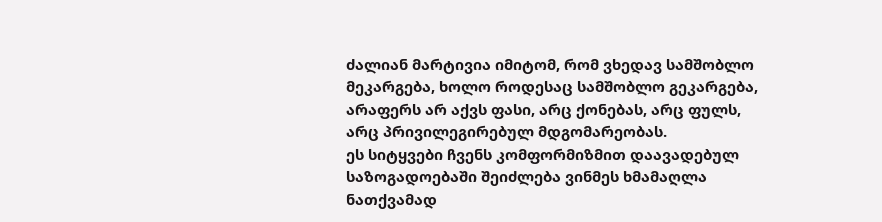ძალიან მარტივია იმიტომ, რომ ვხედავ სამშობლო მეკარგება, ხოლო როდესაც სამშობლო გეკარგება, არაფერს არ აქვს ფასი, არც ქონებას, არც ფულს, არც პრივილეგირებულ მდგომარეობას.
ეს სიტყვები ჩვენს კომფორმიზმით დაავადებულ საზოგადოებაში შეიძლება ვინმეს ხმამაღლა ნათქვამად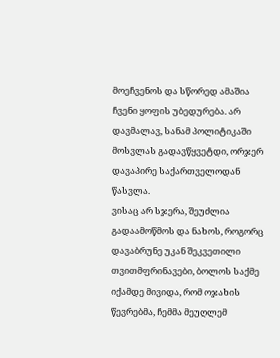მოეჩვენოს და სწორედ ამაშია ჩვენი ყოფის უბედურება. არ დავმალავ, სანამ პოლიტიკაში მოსვლას გადავწყვეტდი, ორჯერ დავაპირე საქართველოდან წასვლა.
ვისაც არ სჯერა, შეუძლია გადაამოწმოს და ნახოს, როგორც დავაბრუნე უკან შეკვეთილი თვითმფრინავები, ბოლოს საქმე იქამდე მივიდა, რომ ოჯახის წევრებმა, ჩემმა მეუღლემ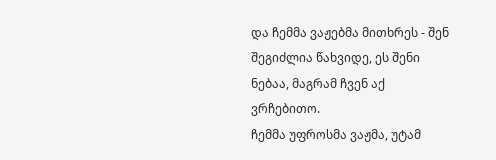და ჩემმა ვაჟებმა მითხრეს - შენ შეგიძლია წახვიდე, ეს შენი ნებაა, მაგრამ ჩვენ აქ ვრჩებითო.
ჩემმა უფროსმა ვაჟმა, უტამ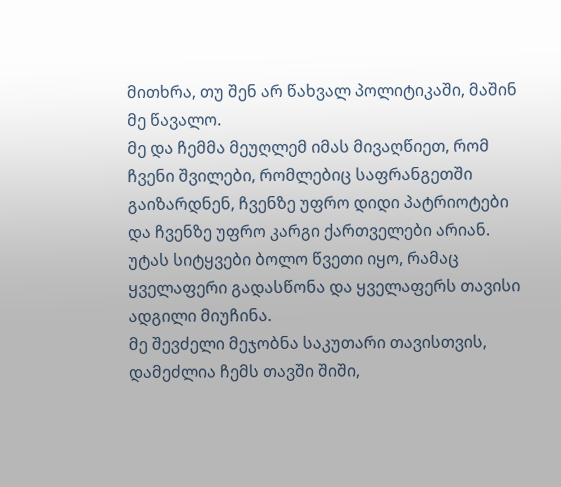მითხრა, თუ შენ არ წახვალ პოლიტიკაში, მაშინ მე წავალო.
მე და ჩემმა მეუღლემ იმას მივაღწიეთ, რომ ჩვენი შვილები, რომლებიც საფრანგეთში გაიზარდნენ, ჩვენზე უფრო დიდი პატრიოტები და ჩვენზე უფრო კარგი ქართველები არიან. უტას სიტყვები ბოლო წვეთი იყო, რამაც ყველაფერი გადასწონა და ყველაფერს თავისი ადგილი მიუჩინა.
მე შევძელი მეჯობნა საკუთარი თავისთვის, დამეძლია ჩემს თავში შიში,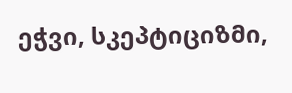ეჭვი, სკეპტიციზმი,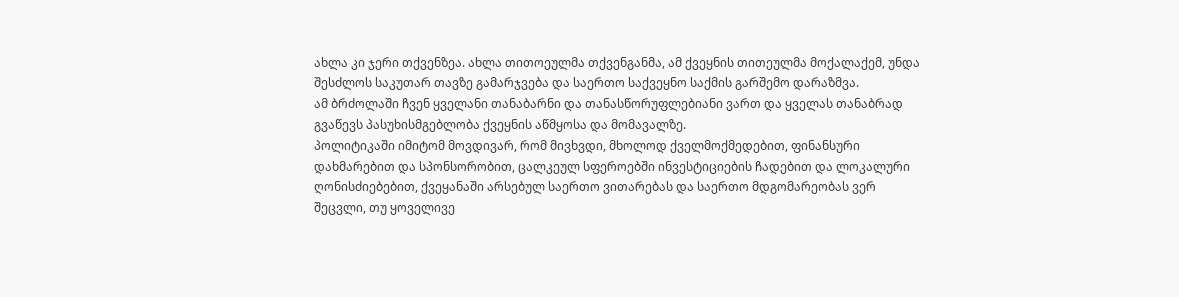ახლა კი ჯერი თქვენზეა. ახლა თითოეულმა თქვენგანმა, ამ ქვეყნის თითეულმა მოქალაქემ, უნდა შესძლოს საკუთარ თავზე გამარჯვება და საერთო საქვეყნო საქმის გარშემო დარაზმვა.
ამ ბრძოლაში ჩვენ ყველანი თანაბარნი და თანასწორუფლებიანი ვართ და ყველას თანაბრად გვაწევს პასუხისმგებლობა ქვეყნის აწმყოსა და მომავალზე.
პოლიტიკაში იმიტომ მოვდივარ, რომ მივხვდი, მხოლოდ ქველმოქმედებით, ფინანსური დახმარებით და სპონსორობით, ცალკეულ სფეროებში ინვესტიციების ჩადებით და ლოკალური ღონისძიებებით, ქვეყანაში არსებულ საერთო ვითარებას და საერთო მდგომარეობას ვერ შეცვლი, თუ ყოველივე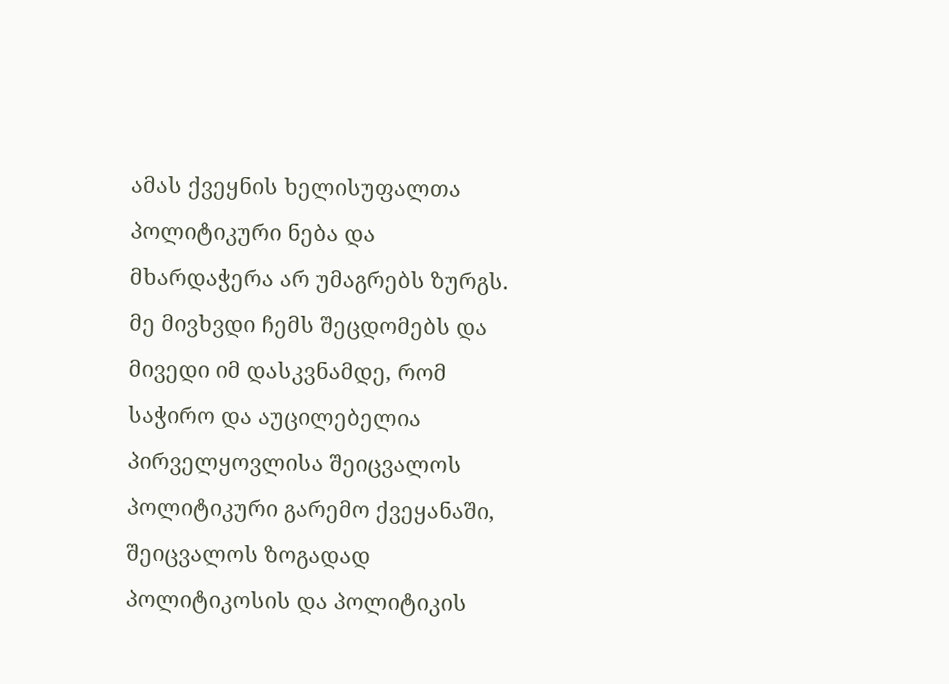ამას ქვეყნის ხელისუფალთა პოლიტიკური ნება და მხარდაჭერა არ უმაგრებს ზურგს.
მე მივხვდი ჩემს შეცდომებს და მივედი იმ დასკვნამდე, რომ საჭირო და აუცილებელია პირველყოვლისა შეიცვალოს პოლიტიკური გარემო ქვეყანაში, შეიცვალოს ზოგადად პოლიტიკოსის და პოლიტიკის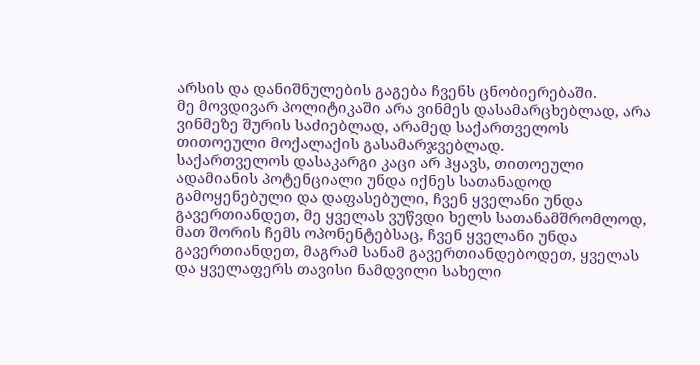არსის და დანიშნულების გაგება ჩვენს ცნობიერებაში.
მე მოვდივარ პოლიტიკაში არა ვინმეს დასამარცხებლად, არა ვინმეზე შურის საძიებლად, არამედ საქართველოს თითოეული მოქალაქის გასამარჯვებლად.
საქართველოს დასაკარგი კაცი არ ჰყავს, თითოეული ადამიანის პოტენციალი უნდა იქნეს სათანადოდ გამოყენებული და დაფასებული, ჩვენ ყველანი უნდა გავერთიანდეთ, მე ყველას ვუწვდი ხელს სათანამშრომლოდ, მათ შორის ჩემს ოპონენტებსაც, ჩვენ ყველანი უნდა გავერთიანდეთ, მაგრამ სანამ გავერთიანდებოდეთ, ყველას და ყველაფერს თავისი ნამდვილი სახელი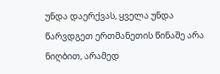უნდა დაერქვას, ყველა უნდა წარვდგეთ ერთმანეთის წინაშე არა ნიღბით, არამედ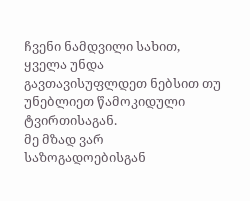ჩვენი ნამდვილი სახით, ყველა უნდა გავთავისუფლდეთ ნებსით თუ უნებლიეთ წამოკიდული ტვირთისაგან.
მე მზად ვარ საზოგადოებისგან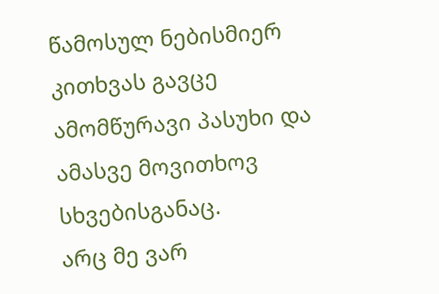წამოსულ ნებისმიერ კითხვას გავცე ამომწურავი პასუხი და ამასვე მოვითხოვ სხვებისგანაც.
არც მე ვარ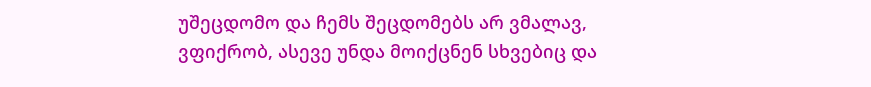უშეცდომო და ჩემს შეცდომებს არ ვმალავ, ვფიქრობ, ასევე უნდა მოიქცნენ სხვებიც და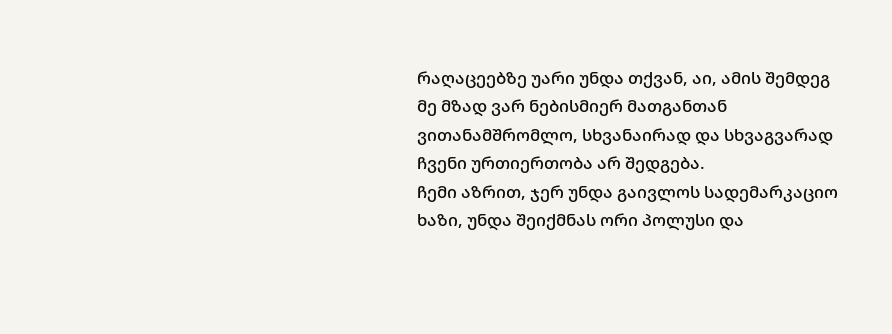რაღაცეებზე უარი უნდა თქვან, აი, ამის შემდეგ მე მზად ვარ ნებისმიერ მათგანთან ვითანამშრომლო, სხვანაირად და სხვაგვარად ჩვენი ურთიერთობა არ შედგება.
ჩემი აზრით, ჯერ უნდა გაივლოს სადემარკაციო ხაზი, უნდა შეიქმნას ორი პოლუსი და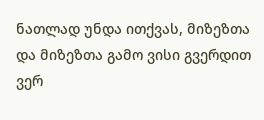ნათლად უნდა ითქვას, მიზეზთა და მიზეზთა გამო ვისი გვერდით ვერ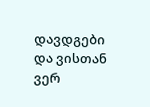დავდგები და ვისთან ვერ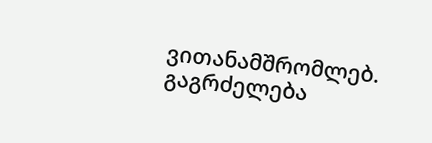ვითანამშრომლებ.
გაგრძელება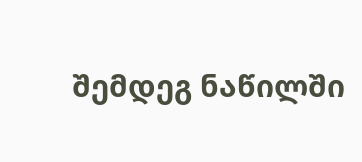შემდეგ ნაწილში